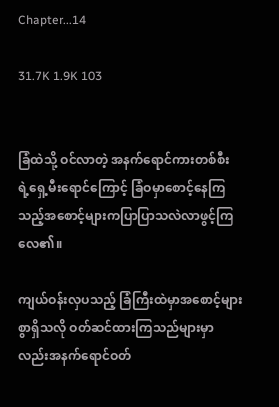Chapter...14

31.7K 1.9K 103


ခြံထဲသို့ ဝင်လာတဲ့ အနက်ရောင်ကားတစ်စီး
ရဲ့ရှေ့မီးရောင်ကြောင့် ခြံဝမှာစောင့်နေကြ
သည့်အစောင့်များကပြာပြာသလဲလာဖွင့်ကြ
လေ၏။

ကျယ်ဝန်းလှပသည့် ခြံကြီးထဲမှာအစောင့်များ
စွာရှိသလို ဝတ်ဆင်ထားကြသည်များမှာ
လည်းအနက်ရောင်ဝတ်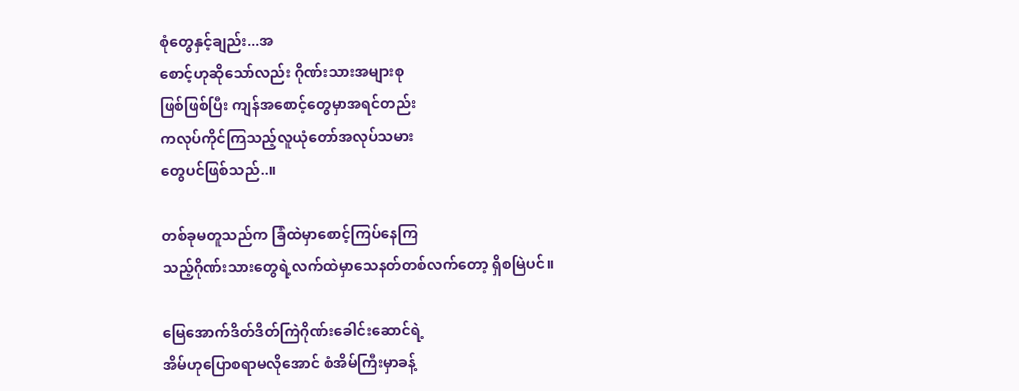စုံတွေနှင့်ချည်း...အ
စောင့်ဟုဆိုသော်လည်း ဂိုဏ်းသားအများစု
ဖြစ်ဖြစ်ပြီး ကျန်အစောင့်တွေမှာအရင်တည်း
ကလုပ်ကိုင်ကြသည့်လူယုံတော်အလုပ်သမား
တွေပင်ဖြစ်သည်..။

တစ်ခုမတူသည်က ခြံထဲမှာစောင့်ကြပ်နေကြ
သည့်ဂိုဏ်းသားတွေရဲ့လက်ထဲမှာသေနတ်တစ်လက်တော့ ရှိစမြဲပင်။

မြေအောက်ဒိတ်ဒိတ်ကြဲဂိုဏ်းခေါင်းဆောင်ရဲ့
အိမ်ဟုပြောစရာမလိုအောင် စံအိမ်ကြီးမှာခန့်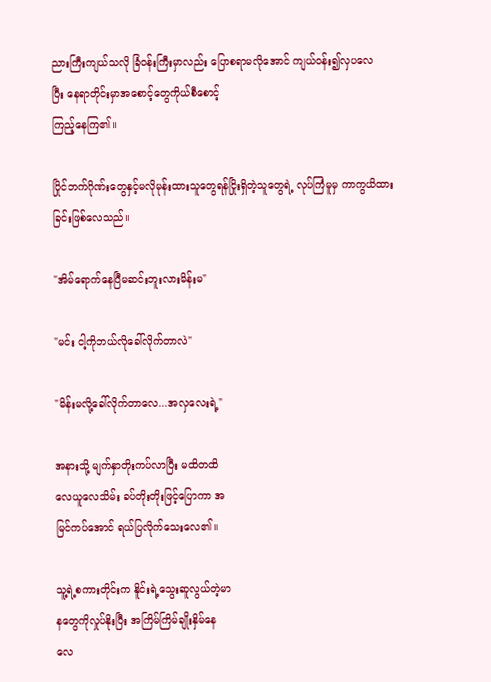ညားကြီးကျယ်သလို ခြံဝန်းကြီးမှာလည်း ပြောစရာမလိုအောင် ကျယ်ဝန်း၍လှပလေ
ပြီး နေရာတိုင်းမှာအစောင့်တွေကိုယ်စီစောင့်
ကြည့်နေကြ၏။

ပြိုင်ဘက်ဂိုဏ်းတွေနှင့်မလိုမုန်းထားသူတွေရန်ငြိုးရှိတဲ့သူတွေရဲ့ လုပ်ကြံမူမှ ကာကွယိထား
ခြင်းဖြစ်လေသည်။

"အိမ်ရောက်နေပြီမဆင်းဘူးလားမိန်းမ"

"မင်း ငါ့ကိုဘယ်လိုခေါ်လိုက်တာလဲ"

"မိန်းမလို့ခေါ်လိုက်တာလေ...အလှလေးရဲ့"

အနားသို့ မျက်နှာတိုးကပ်လာပြီး မထိတထိ
လေယူလေသိမ်း ခပ်တိုးတိုးဖြင့်ပြောကာ အ
မြင်ကပ်အောင် ရယ်ပြလိုက်သေးလေ၏။

သူ့ရဲ့စကားတိုင်းက နိူင်းရဲ့သွေးဆူလွယ်တဲ့မာ
နတွေကိုလှုပ်နိုးပြီး အကြိမ်ကြိမ်ချိုးနှိမ်နေ
လေ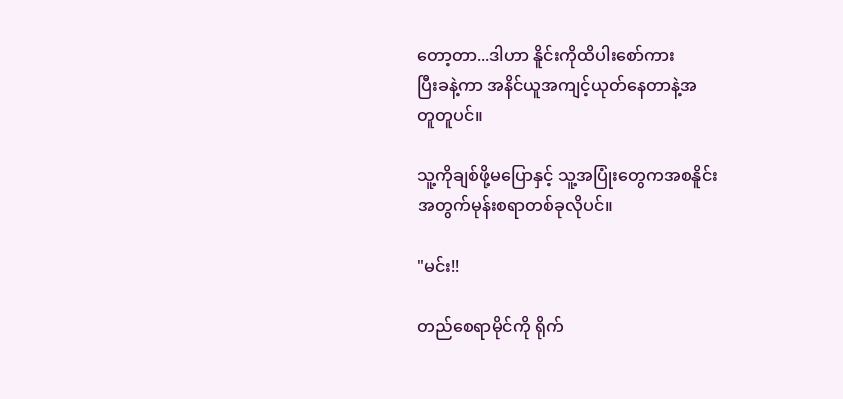တော့တာ...ဒါဟာ နိူင်းကိုထိပါးစော်ကား
ပြီးခနဲ့ကာ အနိင်ယူအကျင့်ယုတ်နေတာနဲ့အ
တူတူပင်။

သူ့ကိုချစ်ဖို့မပြောနှင့် သူ့အပြုံးတွေကအစနိူင်း
အတွက်မုန်းစရာတစ်ခုလိုပင်။

"မင်း!!

တည်စေရာမိုင်ကို ရိုက်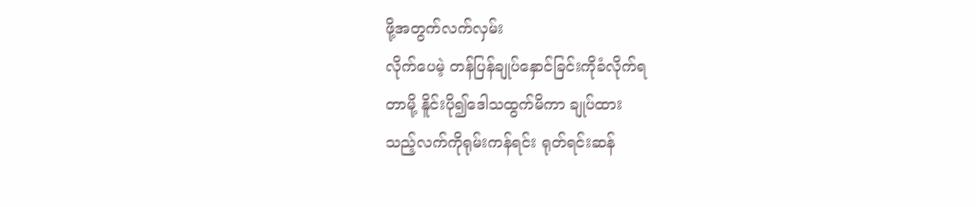ဖို့အတွက်လက်လှမ်း
လိုက်ပေမဲ့ တန်ပြန်ချုပ်နှောင်ခြင်းကိုခံလိုက်ရ
တာမို့ နိူင်းပို၍ဒေါသထွက်မိကာ ချုပ်ထား
သည့်လက်ကိုရုမ်းကန်ရင်း ရုတ်ရင်းဆန်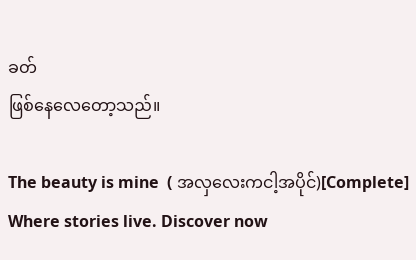ခတ်
ဖြစ်နေလေတော့သည်။

The beauty is mine  ( အလှလေးကငါ့အပိုင်)[Complete] Where stories live. Discover now